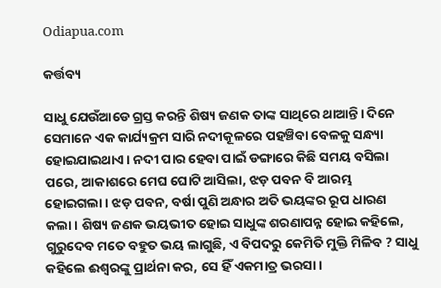Odiapua.com

କର୍ତ୍ତବ୍ୟ

ସାଧୁ ଯେଉଁଆଡେ ଗ୍ରସ୍ତ କରନ୍ତି ଶିଷ୍ୟ ଜଣକ ତାଙ୍କ ସାଥିରେ ଥାଆନ୍ତି। ଦିନେ ସେମାନେ ଏକ କାର୍ଯ୍ୟକ୍ରମ ସାରି ନଦୀକୂଳରେ ପହଞ୍ଚିବା ବେଳକୁ ସନ୍ଧ୍ୟା ହୋଇଯାଇଥାଏ। ନଦୀ ପାର ହେବା ପାଇଁ ଡଙ୍ଗାରେ କିଛି ସମୟ ବସିଲା ପରେ, ଆକାଶରେ ମେଘ ଘୋଟି ଆସିଲା, ଝଡ଼ ପବନ ବି ଆରମ୍ଭ ହୋଇଗଲା। ଝଡ଼ ପବନ, ବର୍ଷା ପୁଣି ଅନ୍ଧାର ଅତି ଭୟଙ୍କର ରୂପ ଧାରଣ କଲା। ଶିଷ୍ୟ ଜଣକ ଭୟଭୀତ ହୋଇ ସାଧୁଙ୍କ ଶରଣାପନ୍ନ ହୋଇ କହିଲେ, ଗୁରୁଦେବ ମତେ ବହୁତ ଭୟ ଲାଗୁଛି, ଏ ବିପଦରୁ କେମିତି ମୁକ୍ତି ମିଳିବ ? ସାଧୁ କହିଲେ ଈଶ୍ୱରଙ୍କୁ ପ୍ରାର୍ଥନା କର, ସେ ହିଁ ଏକମାତ୍ର ଭରସା।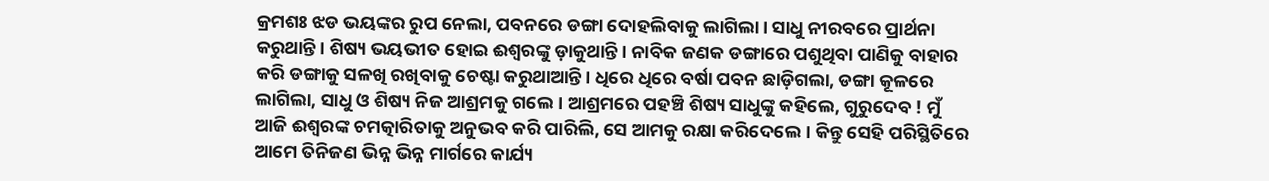କ୍ରମଶଃ ଝଡ ଭୟଙ୍କର ରୁପ ନେଲା, ପବନରେ ଡଙ୍ଗା ଦୋହଲିବାକୁ ଲାଗିଲା। ସାଧୁ ନୀରବରେ ପ୍ରାର୍ଥନା କରୁଥାନ୍ତି। ଶିଷ୍ୟ ଭୟଭୀତ ହୋଇ ଈଶ୍ୱରଙ୍କୁ ଡ଼ାକୁଥାନ୍ତି। ନାବିକ ଜଣକ ଡଙ୍ଗାରେ ପଶୁଥିବା ପାଣିକୁ ବାହାର କରି ଡଙ୍ଗାକୁ ସଳଖି ରଖିବାକୁ ଚେଷ୍ଟା କରୁଥାଆନ୍ତି। ଧିରେ ଧିରେ ବର୍ଷା ପବନ ଛାଡ଼ିଗଲା, ଡଙ୍ଗା କୂଳରେ ଲାଗିଲା, ସାଧୁ ଓ ଶିଷ୍ୟ ନିଜ ଆଶ୍ରମକୁ ଗଲେ। ଆଶ୍ରମରେ ପହଞ୍ଚି ଶିଷ୍ୟ ସାଧୁଙ୍କୁ କହିଲେ, ଗୁରୁଦେବ ! ମୁଁ ଆଜି ଈଶ୍ୱରଙ୍କ ଚମତ୍କାରିତାକୁ ଅନୁଭବ କରି ପାରିଲି, ସେ ଆମକୁ ରକ୍ଷା କରିଦେଲେ। କିନ୍ତୁ ସେହି ପରିସ୍ଥିତିରେ ଆମେ ତିନିଜଣ ଭିନ୍ନ ଭିନ୍ନ ମାର୍ଗରେ କାର୍ଯ୍ୟ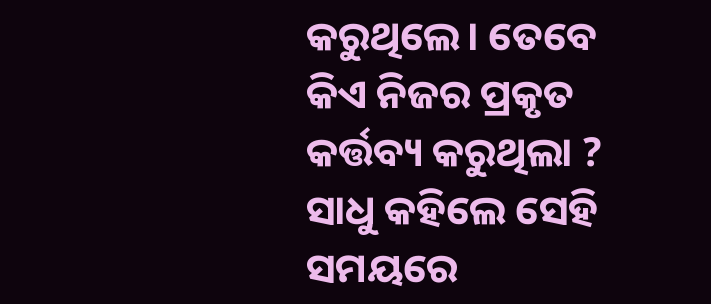କରୁଥିଲେ। ତେବେ କିଏ ନିଜର ପ୍ରକୃତ କର୍ତ୍ତବ୍ୟ କରୁଥିଲା ? ସାଧୁ କହିଲେ ସେହି ସମୟରେ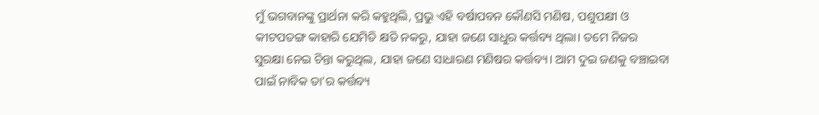ମୁଁ ଭଗବାନଙ୍କୁ ପ୍ରାର୍ଥନା କରି କହୁଥିଲି, ପ୍ରଭୁ ଏହି ବର୍ଷାପବନ କୌଣସି ମଣିଷ, ପଶୁପକ୍ଷୀ ଓ କୀଟପତଙ୍ଗ କାହାରି ଯେମିତି କ୍ଷତି ନକରୁ, ଯାହା ଜଣେ ସାଧୁର କର୍ତ୍ତବ୍ୟ ଥିଲା। ତମେ ନିଜର ସୁରକ୍ଷା ନେଇ ଚିନ୍ତା କରୁଥିଲ, ଯାହା ଜଣେ ସାଧାରଣ ମଣିଷର କର୍ତ୍ତବ୍ୟ। ଆମ ଦୁଇ ଜଣକୁ ବଞ୍ଚାଇବା ପାଇଁ ନାବିକ ତା’ର କର୍ତ୍ତବ୍ୟ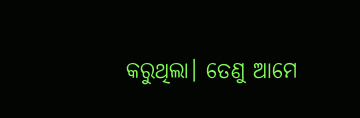କରୁଥିଲା। ତେଣୁ ଆମେ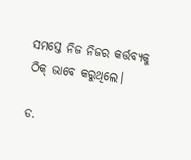ସମସ୍ତେ ନିଜ ନିଜର କର୍ତ୍ତବ୍ୟକୁ ଠିକ୍ ଭାବେ କରୁଥିଲେ।

ଡ.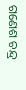ଗଣେଶ ଚନ୍ଦ୍ର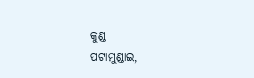କୁଣ୍ଡ
ପଟାମୁଣ୍ଡାଇ,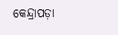କେନ୍ଦ୍ରାପଡ଼ା